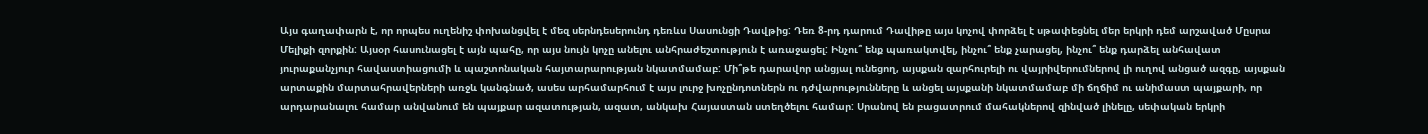Այս գաղափարն է, որ որպես ուղենիշ փոխանցվել է մեզ սերնդեսերունդ դեռևս Սասունցի Դավթից: Դեռ 8-րդ դարում Դավիթը այս կոչով փորձել է սթափեցնել մեր երկրի դեմ արշաված Մըսրա Մելիքի զորքին: Այսօր հասունացել է այն պահը, որ այս նույն կոչը անելու անհրաժեշտություն է առաջացել: Ինչու՞ ենք պառակտվել, ինչու՞ ենք չարացել, ինչու՞ ենք դարձել անհավատ յուրաքանչյուր հավաստիացումի և պաշտոնական հայտարարության նկատմամաբ: Մի՞թե դարավոր անցյալ ունեցող, այսքան զարհուրելի ու վայրիվերումներով լի ուղով անցած ազգը, այսքան արտաքին մարտահրավերների առջև կանգնած, ասես արհամարհում է այս լուրջ խոչընդոտներն ու դժվարությունները և անցել այսքանի նկատմամաբ մի ճղճիմ ու անիմաստ պայքարի, որ արդարանալու համար անվանում են պայքար ազատության, ազատ, անկախ Հայաստան ստեղծելու համար: Սրանով են բացատրում մահակներով զինված լինելը, սեփական երկրի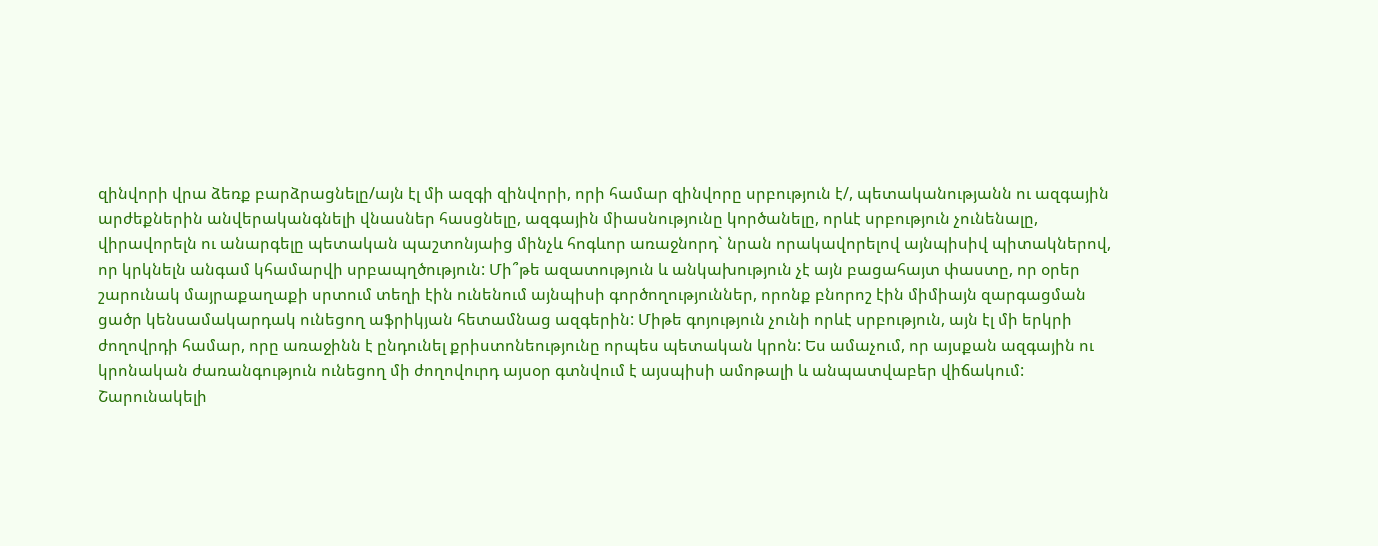զինվորի վրա ձեռք բարձրացնելը/այն էլ մի ազգի զինվորի, որի համար զինվորը սրբություն է/, պետականությանն ու ազգային արժեքներին անվերականգնելի վնասներ հասցնելը, ազգային միասնությունը կործանելը, որևէ սրբություն չունենալը, վիրավորելն ու անարգելը պետական պաշտոնյաից մինչև հոգևոր առաջնորդ` նրան որակավորելով այնպիսիվ պիտակներով, որ կրկնելն անգամ կհամարվի սրբապղծություն: Մի՞թե ազատություն և անկախություն չէ այն բացահայտ փաստը, որ օրեր շարունակ մայրաքաղաքի սրտում տեղի էին ունենում այնպիսի գործողություններ, որոնք բնորոշ էին միմիայն զարգացման ցածր կենսամակարդակ ունեցող աֆրիկյան հետամնաց ազգերին: Միթե գոյություն չունի որևէ սրբություն, այն էլ մի երկրի ժողովրդի համար, որը առաջինն է ընդունել քրիստոնեությունը որպես պետական կրոն: Ես ամաչում, որ այսքան ազգային ու կրոնական ժառանգություն ունեցող մի ժողովուրդ այսօր գտնվում է այսպիսի ամոթալի և անպատվաբեր վիճակում:
Շարունակելի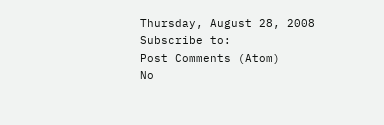Thursday, August 28, 2008
Subscribe to:
Post Comments (Atom)
No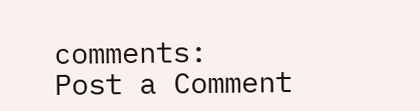comments:
Post a Comment